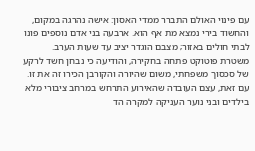עם פינוי האולם התברר ממדי האסון: אישה נהרגה במקום, והחשוד בירי נמצא מת אף הוא. ארבעה בני אדם נוספים פונו לבתי חולים באזור; מצבם הוגדר יציב עד שעות הערב. משטרת פוטוקט פתחה בחקירה, והודיעה כי נבחן חשד לרקע של סכסוך משפחתי, משום שהיורה והקורבן הכירו זה את זו. עם זאת, עצם העובדה שהאירוע התרחש במרחב ציבורי מלא בילדים ובני נוער העניקה למקרה הד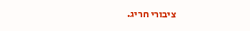ציבורי חריג.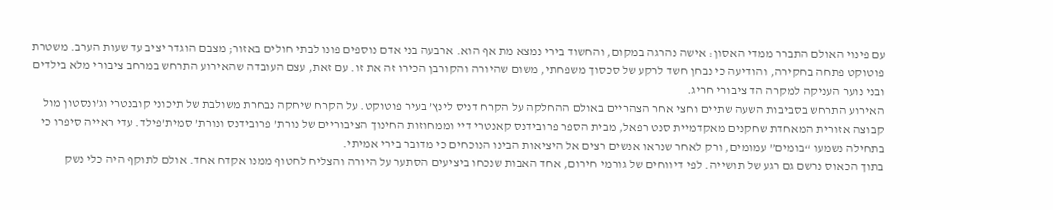עם פינוי האולם התברר ממדי האסון: אישה נהרגה במקום, והחשוד בירי נמצא מת אף הוא. ארבעה בני אדם נוספים פונו לבתי חולים באזור; מצבם הוגדר יציב עד שעות הערב. משטרת פוטוקט פתחה בחקירה, והודיעה כי נבחן חשד לרקע של סכסוך משפחתי, משום שהיורה והקורבן הכירו זה את זו. עם זאת, עצם העובדה שהאירוע התרחש במרחב ציבורי מלא בילדים ובני נוער העניקה למקרה הד ציבורי חריג.
האירוע התרחש בסביבות השעה שתיים וחצי אחר הצהריים באולם ההחלקה על הקרח דניס לינץ’ בעיר פוטוקט. על הקרח שיחקה נבחרת משולבת של תיכוני קובנטרי וג’ונסטון מול קבוצה אזורית המאחדת שחקנים מאקדמיית סנט רפאל, מבית הספר פרובידנס קאנטרי דיי וממחוזות החינוך הציבוריים של נורת’ פרובידנס ונורת’ סמית’פילד. עדי ראייה סיפרו כי בתחילה נשמעו “בומים” עמומים, ורק לאחר שנראו אנשים רצים אל היציאות הבינו הנוכחים כי מדובר בירי אמיתי.
בתוך הכאוס נרשם גם רגע של תושייה. לפי דיווחים של גורמי חירום, אחד האבות שנכחו ביציעים הסתער על היורה והצליח לחטוף ממנו אקדח אחד. אולם לתוקף היה כלי נשק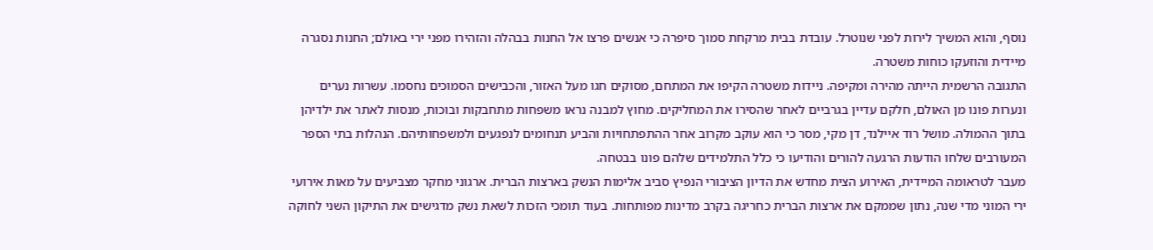נוסף, והוא המשיך לירות לפני שנוטרל. עובדת בבית מרקחת סמוך סיפרה כי אנשים פרצו אל החנות בבהלה והזהירו מפני ירי באולם; החנות נסגרה מיידית והוזעקו כוחות משטרה.
התגובה הרשמית הייתה מהירה ומקיפה. ניידות משטרה הקיפו את המתחם, מסוקים חגו מעל האזור, והכבישים הסמוכים נחסמו. עשרות נערים ונערות פונו מן האולם, חלקם עדיין בגרביים לאחר שהסירו את המחליקים. מחוץ למבנה נראו משפחות מתחבקות ובוכות, מנסות לאתר את ילדיהן בתוך ההמולה. מושל רוד איילנד, דן מקי, מסר כי הוא עוקב מקרוב אחר ההתפתחויות והביע תנחומים לנפגעים ולמשפחותיהם. הנהלות בתי הספר המעורבים שלחו הודעות הרגעה להורים והודיעו כי כלל התלמידים שלהם פונו בבטחה.
מעבר לטראומה המיידית, האירוע הצית מחדש את הדיון הציבורי הנפיץ סביב אלימות הנשק בארצות הברית. ארגוני מחקר מצביעים על מאות אירועי ירי המוני מדי שנה, נתון שממקם את ארצות הברית כחריגה בקרב מדינות מפותחות. בעוד תומכי הזכות לשאת נשק מדגישים את התיקון השני לחוקה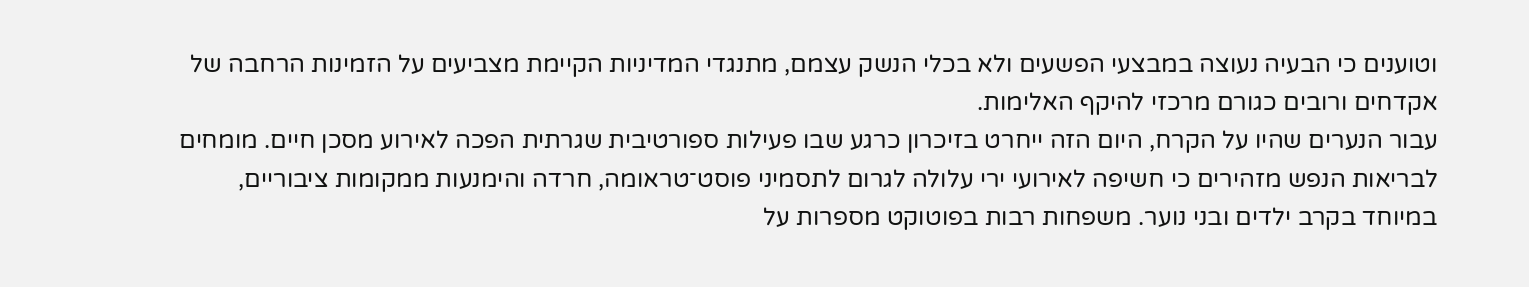וטוענים כי הבעיה נעוצה במבצעי הפשעים ולא בכלי הנשק עצמם, מתנגדי המדיניות הקיימת מצביעים על הזמינות הרחבה של אקדחים ורובים כגורם מרכזי להיקף האלימות.
עבור הנערים שהיו על הקרח, היום הזה ייחרט בזיכרון כרגע שבו פעילות ספורטיבית שגרתית הפכה לאירוע מסכן חיים. מומחים לבריאות הנפש מזהירים כי חשיפה לאירועי ירי עלולה לגרום לתסמיני פוסט־טראומה, חרדה והימנעות ממקומות ציבוריים, במיוחד בקרב ילדים ובני נוער. משפחות רבות בפוטוקט מספרות על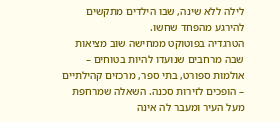לילה ללא שינה, שבו הילדים מתקשים להירגע מהפחד שחשו.
הטרגדיה בפוטוקט ממחישה שוב מציאות שבה מרחבים שנועדו להיות בטוחים – אולמות ספורט, בתי ספר, מרכזים קהילתיים – הופכים לזירות סכנה. השאלה שמרחפת מעל העיר ומעבר לה אינה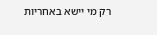רק מי יישא באחריות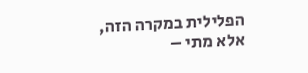הפלילית במקרה הזה, אלא מתי –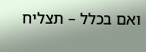ואם בכלל – תצליח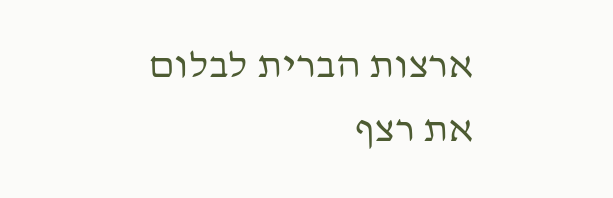ארצות הברית לבלום את רצף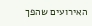האירועים שהפך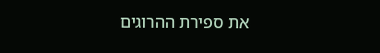את ספירת ההרוגים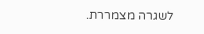לשגרה מצמררת.